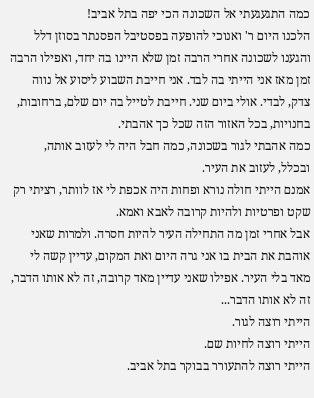כמה התגעגעתי אל השכונה הכי יפה בתל אביב!
הלכנו היום ר' ואנוכי להופעה בפסטיבל הפסנתר בסוזן דלל והגענו לשכונה אחרי הרבה זמן שלא היינו בה יחד, ואפילו הרבה זמן מאז אני הייתי בה לבד. אני חייבת השבוע ליסוע אל נווה צדק, לבדי. אולי ביום שני. חייבת לטייל בה יום שלם, ברחובות, בחנויות, בכל האזור הזה שכל כך אהבתי.
כמה אהבתי לגור בשכונה, כמה חבל היה לי לעזוב אותה, ובכלל, לעזוב את העיר.
אמנם הייתי חולה נורא ופחות היה אכפת לי אז לוותר, רציתי רק שקט ופרטיות ולהיות קרובה לאבא ואמא.
אבל אחרי זמן מה התחילה העיר להיות חסרה. ולמרות שאני אוהבת את הבית בו אני גרה היום ואת המקום, עדיין קשה לי מאד בלי העיר. אפילו שאני עדיין מאד קרובה, זה לא אותו הדבר, זה לא אותו הדבר...
הייתי רוצה לגור.
הייתי רוצה לחיות שם.
הייתי רוצה להתעורר בבוקר בתל אביב.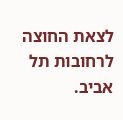לצאת החוצה לרחובות תל אביב.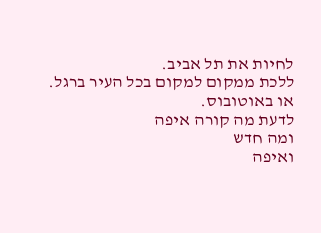לחיות את תל אביב.
ללכת ממקום למקום בכל העיר ברגל.
או באוטובוס.
לדעת מה קורה איפה
ומה חדש
ואיפה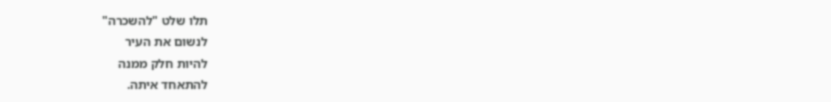תלו שלט "להשכרה"
לנשום את העיר
להיות חלק ממנה
להתאחד איתה.